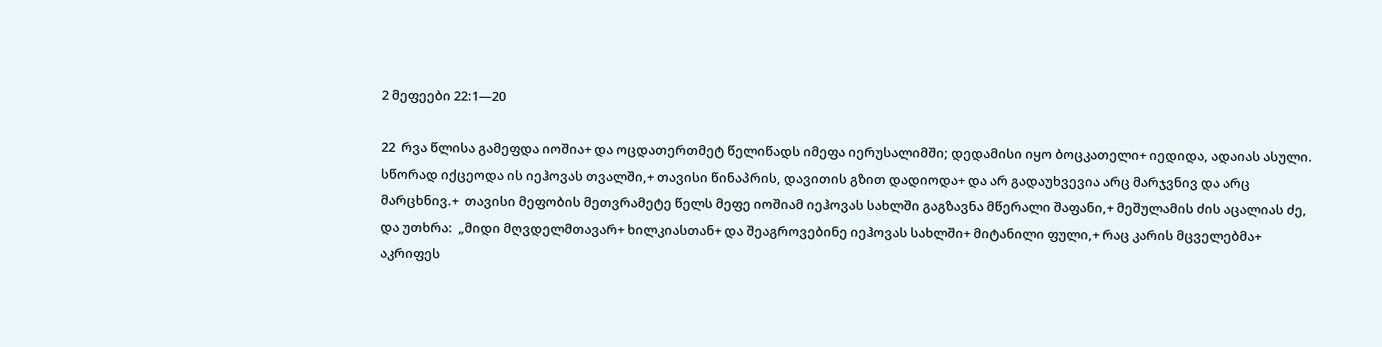2 მეფეები 22:1—20

22  რვა წლისა გამეფდა იოშია+ და ოცდათერთმეტ წელიწადს იმეფა იერუსალიმში; დედამისი იყო ბოცკათელი+ იედიდა, ადაიას ასული.  სწორად იქცეოდა ის იეჰოვას თვალში,+ თავისი წინაპრის, დავითის გზით დადიოდა+ და არ გადაუხვევია არც მარჯვნივ და არც მარცხნივ.+  თავისი მეფობის მეთვრამეტე წელს მეფე იოშიამ იეჰოვას სახლში გაგზავნა მწერალი შაფანი,+ მეშულამის ძის აცალიას ძე, და უთხრა:  „მიდი მღვდელმთავარ+ ხილკიასთან+ და შეაგროვებინე იეჰოვას სახლში+ მიტანილი ფული,+ რაც კარის მცველებმა+ აკრიფეს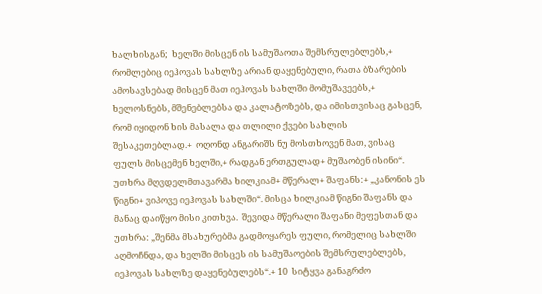ხალხისგან;  ხელში მისცენ ის სამუშაოთა შემსრულებლებს,+ რომლებიც იეჰოვას სახლზე არიან დაყენებული, რათა ბზარების ამოსავსებად მისცენ მათ იეჰოვას სახლში მომუშავეებს,+  ხელოსნებს, მშენებლებსა და კალატოზებს, და იმისთვისაც გასცენ, რომ იყიდონ ხის მასალა და თლილი ქვები სახლის შესაკეთებლად.+  ოღონდ ანგარიშს ნუ მოსთხოვენ მათ, ვისაც ფულს მისცემენ ხელში,+ რადგან ერთგულად+ მუშაობენ ისინი“.  უთხრა მღვდელმთავარმა ხილკიამ+ მწერალ+ შაფანს:+ „კანონის ეს წიგნი+ ვიპოვე იეჰოვას სახლში“. მისცა ხილკიამ წიგნი შაფანს და მანაც დაიწყო მისი კითხვა.  შევიდა მწერალი შაფანი მეფესთან და უთხრა: „შენმა მსახურებმა გადმოყარეს ფული, რომელიც სახლში აღმოჩნდა, და ხელში მისცეს ის სამუშაოების შემსრულებლებს, იეჰოვას სახლზე დაყენებულებს“.+ 10  სიტყვა განაგრძო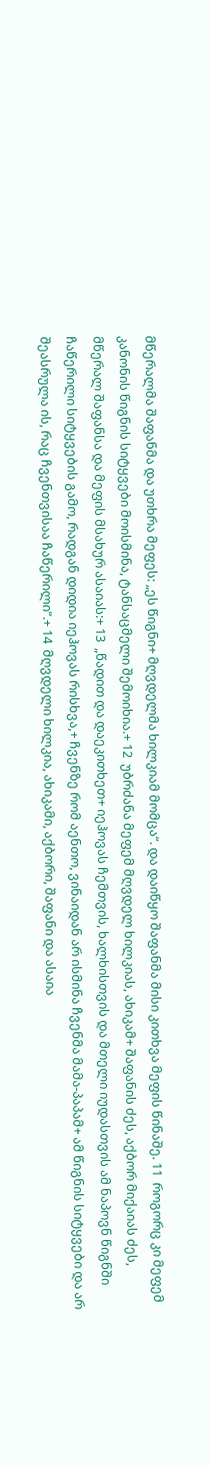მწერალმა შაფანმა და უთხრა მეფეს: „ეს წიგნი+ მღვდელმა ხილკიამ მომცა“. და დაიწყო შაფანმა მისი კითხვა მეფის წინაშე. 11  როგორც კი მეფემ კანონის წიგნის სიტყვები მოისმინა, ტანსაცმელი შემოიხია.+ 12  უბრძანა მეფემ მღვდელ ხილკიას, ახიკამ+ შაფანის ძეს, აქბორ მიქაიას ძეს, მწერალ შაფანსა და მეფის მსახურ ასაიას:+ 13  „წადით და დაეკითხეთ+ იეჰოვას ჩემთვის, ხალხისთვის და მთელი იუდასთვის ამ ნაპოვნ წიგნში ჩაწერილი სიტყვების გამო, რადგან დიდია იეჰოვას რისხვა,+ ჩვენზე რომ აენთო, ვინაიდან არ ისმინა ჩვენმა მამა-პაპამ+ ამ წიგნის სიტყვები და არ შეასრულა ის, რაც ჩვენთვისაა ჩაწერილი“.+ 14  მღვდელი ხილკია, ახიკამი, აქბორი, შაფანი და ასაია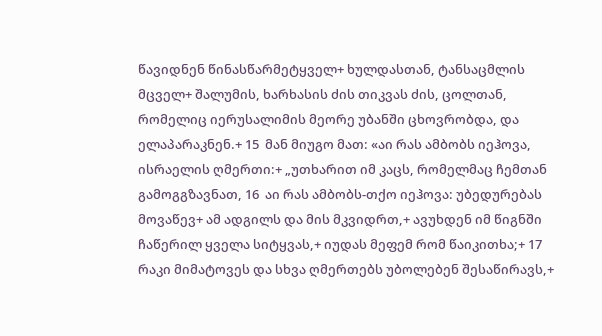წავიდნენ წინასწარმეტყველ+ ხულდასთან, ტანსაცმლის მცველ+ შალუმის, ხარხასის ძის თიკვას ძის, ცოლთან, რომელიც იერუსალიმის მეორე უბანში ცხოვრობდა, და ელაპარაკნენ.+ 15  მან მიუგო მათ: «აი რას ამბობს იეჰოვა, ისრაელის ღმერთი:+ „უთხარით იმ კაცს, რომელმაც ჩემთან გამოგგზავნათ, 16  აი რას ამბობს-თქო იეჰოვა: უბედურებას მოვაწევ+ ამ ადგილს და მის მკვიდრთ,+ ავუხდენ იმ წიგნში ჩაწერილ ყველა სიტყვას,+ იუდას მეფემ რომ წაიკითხა;+ 17  რაკი მიმატოვეს და სხვა ღმერთებს უბოლებენ შესაწირავს,+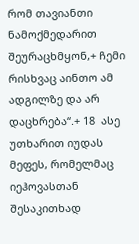რომ თავიანთი ნამოქმედარით შეურაცხმყონ,+ ჩემი რისხვაც აინთო ამ ადგილზე და არ დაცხრება“.+ 18  ასე უთხარით იუდას მეფეს, რომელმაც იეჰოვასთან შესაკითხად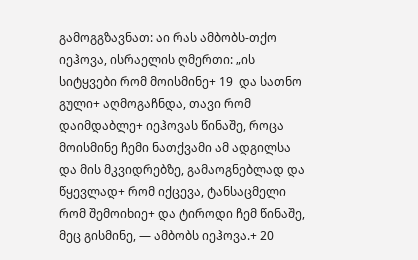გამოგგზავნათ: აი რას ამბობს-თქო იეჰოვა, ისრაელის ღმერთი: „ის სიტყვები რომ მოისმინე+ 19  და სათნო გული+ აღმოგაჩნდა, თავი რომ დაიმდაბლე+ იეჰოვას წინაშე, როცა მოისმინე ჩემი ნათქვამი ამ ადგილსა და მის მკვიდრებზე, გამაოგნებლად და წყევლად+ რომ იქცევა, ტანსაცმელი რომ შემოიხიე+ და ტიროდი ჩემ წინაშე, მეც გისმინე, — ამბობს იეჰოვა.+ 20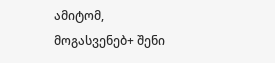ამიტომ, მოგასვენებ+ შენი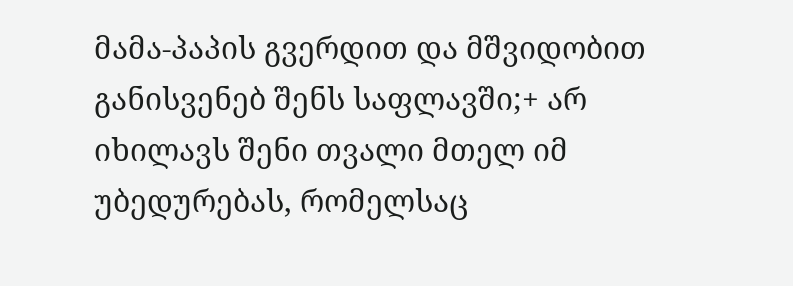მამა-პაპის გვერდით და მშვიდობით განისვენებ შენს საფლავში;+ არ იხილავს შენი თვალი მთელ იმ უბედურებას, რომელსაც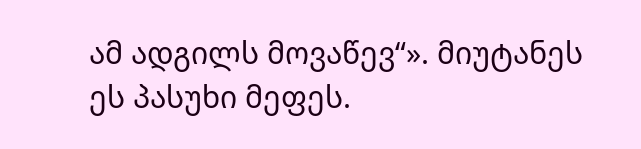ამ ადგილს მოვაწევ“». მიუტანეს ეს პასუხი მეფეს.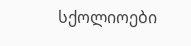სქოლიოები